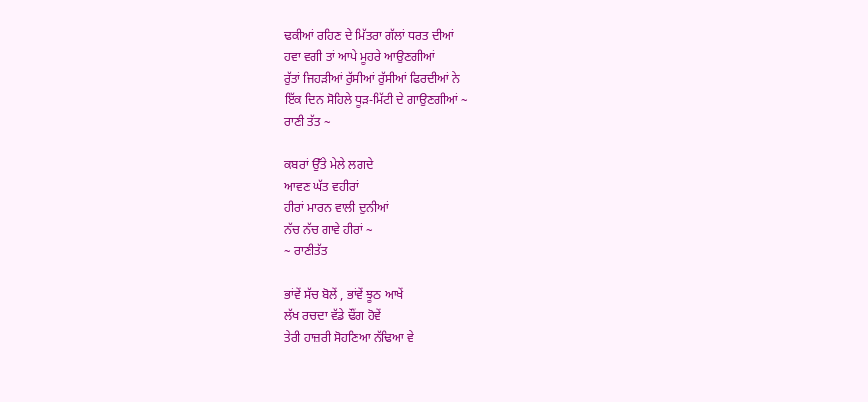ਢਕੀਆਂ ਰਹਿਣ ਦੇ ਮਿੱਤਰਾ ਗੱਲਾਂ ਧਰਤ ਦੀਆਂ
ਹਵਾ ਵਗੀ ਤਾਂ ਆਪੇ ਮੂਹਰੇ ਆਉਣਗੀਆਂ
ਰੁੱਤਾਂ ਜਿਹੜੀਆਂ ਰੁੱਸੀਆਂ ਰੁੱਸੀਆਂ ਫਿਰਦੀਆਂ ਨੇ
ਇੱਕ ਦਿਨ ਸੋਹਿਲੇ ਧੂੜ-ਮਿੱਟੀ ਦੇ ਗਾਉਣਗੀਆਂ ~
ਰਾਣੀ ਤੱਤ ~

ਕਬਰਾਂ ਉੱਤੇ ਮੇਲੇ ਲਗਦੇ
ਆਵਣ ਘੱਤ ਵਹੀਰਾਂ
ਹੀਰਾਂ ਮਾਰਨ ਵਾਲੀ ਦੁਨੀਆਂ
ਨੱਚ ਨੱਚ ਗਾਵੇ ਹੀਰਾਂ ~
~ ਰਾਣੀਤੱਤ

ਭਾਂਵੇਂ ਸੱਚ ਬੋਲੇਂ , ਭਾਂਵੇਂ ਝੂਠ ਆਖੇਂ
ਲੱਖ ਰਚਦਾ ਵੱਡੇ ਢੌਂਗ ਹੋਵੇਂ
ਤੇਰੀ ਹਾਜ਼ਰੀ ਸੋਹਣਿਆ ਨੱਢਿਆ ਵੇ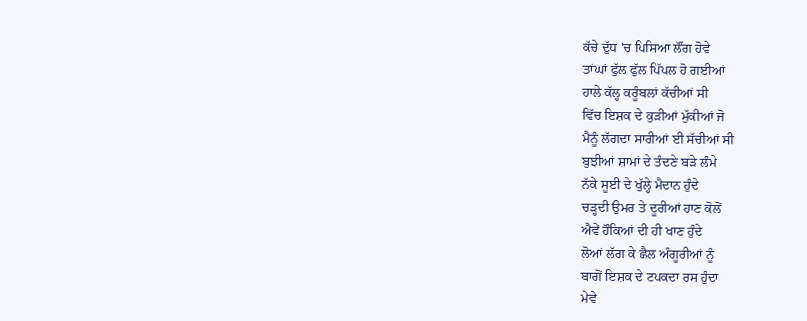ਕੱਚੇ ਦੁੱਧ 'ਚ ਪਿਸਿਆ ਲੌਂਗ ਹੋਵੇ
ਤਾਂਘਾਂ ਫੁੱਲ ਫੁੱਲ ਪਿੱਪਲ ਹੋ ਗਈਆਂ
ਹਾਲੇ ਕੱਲ੍ਹ ਕਰੂੰਬਲਾਂ ਕੱਚੀਆਂ ਸੀ
ਵਿੱਚ ਇਸ਼ਕ ਦੇ ਕੁੜੀਆਂ ਮੁੱਕੀਆਂ ਜੋ
ਮੈਨੂੰ ਲੱਗਦਾ ਸਾਰੀਆਂ ਈ ਸੱਚੀਆਂ ਸੀ
ਬੁਝੀਆਂ ਸ਼ਾਮਾਂ ਦੇ ਤੰਦਣੇ ਬੜੇ ਲੰਮੇ
ਨੱਕੇ ਸੂਈ ਦੇ ਖੁੱਲ੍ਹੇ ਮੈਦਾਨ ਹੁੰਦੇ
ਚੜ੍ਹਦੀ ਉਮਰ ਤੇ ਦੂਰੀਆਂ ਹਾਣ ਕੋਲੋਂ
ਐਵੇਂ ਹੌਕਿਆਂ ਦੀ ਹੀ ਖਾਣ ਹੁੰਦੇ
ਲੋਆਂ ਲੱਗ ਕੇ ਛੈਲ ਅੰਗੂਰੀਆਂ ਨੂੰ
ਬਾਗੋਂ ਇਸ਼ਕ ਦੇ ਟਪਕਦਾ ਰਸ ਹੁੰਦਾ
ਮੇਵੇ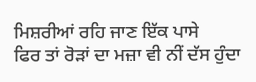ਮਿਸ਼ਰੀਆਂ ਰਹਿ ਜਾਣ ਇੱਕ ਪਾਸੇ
ਫਿਰ ਤਾਂ ਰੋੜਾਂ ਦਾ ਮਜ਼ਾ ਵੀ ਨੀਂ ਦੱਸ ਹੁੰਦਾ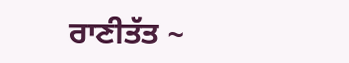ਰਾਣੀਤੱਤ ~